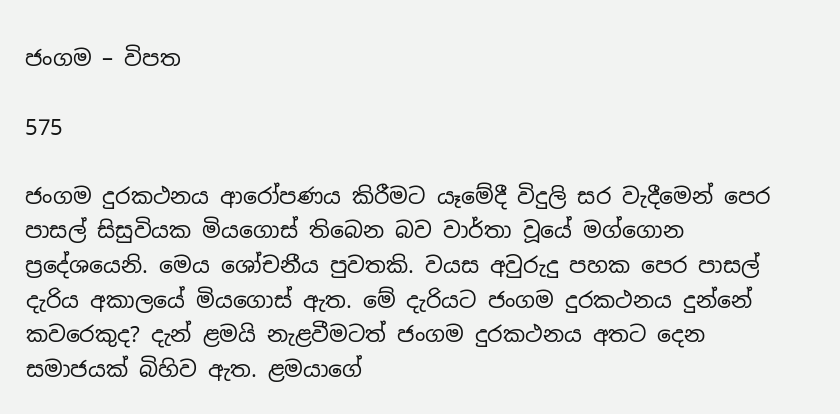ජංගම – විපත

575

ජංගම දුරකථනය ආරෝපණය කිරීමට යෑමේදී විදුලි සර වැදීමෙන් පෙර පාසල් සිසුවියක මියගොස් තිබෙන බව වාර්තා වූයේ මග්ගොන ප්‍රදේශයෙනි. මෙය ශෝචනීය පුවතකි. වයස අවුරුදු පහක පෙර පාසල් දැරිය අකාලයේ මියගොස් ඇත. මේ දැරියට ජංගම දුරකථනය දුන්නේ කවරෙකුද? දැන් ළමයි නැළවීමටත් ජංගම දුරකථනය අතට දෙන සමාජයක් බිහිව ඇත. ළමයාගේ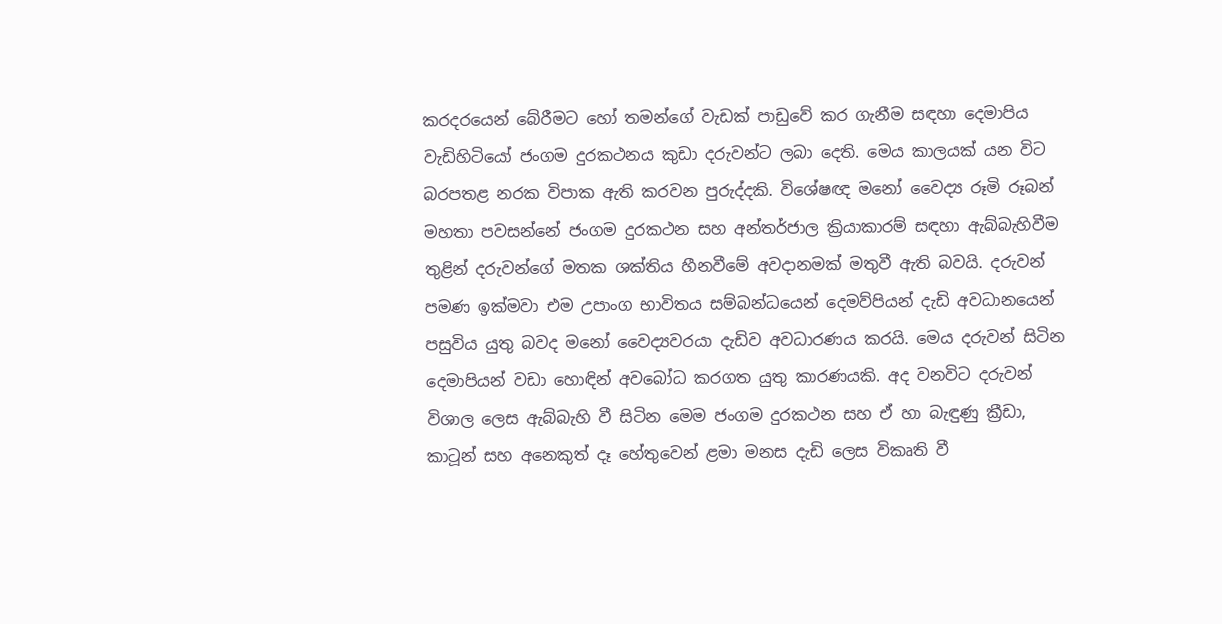කරදරයෙන් බේරීමට හෝ තමන්ගේ වැඩක් පාඩුවේ කර ගැනීම සඳහා දෙමාපිය වැඩිහිටියෝ ජංගම දුරකථනය කුඩා දරුවන්ට ලබා දෙති. මෙය කාලයක් යන විට බරපතළ නරක විපාක ඇති කරවන පුරුද්දකි. විශේෂඥ මනෝ වෛද්‍ය රූමි රූබන් මහතා පවසන්නේ ජංගම දුරකථන සහ අන්තර්ජාල ක්‍රියාකාරම් සඳහා ඇබ්බැහිවීම තුළින් දරුවන්ගේ මතක ශක්තිය හීනවීමේ අවදානමක් මතුවී ඇති බවයි. දරුවන් පමණ ඉක්මවා එම උපාංග භාවිතය සම්බන්ධයෙන් දෙමව්පියන් දැඩි අවධානයෙන් පසුවිය යුතු බවද මනෝ වෛද්‍යවරයා දැඩිව අවධාරණය කරයි. මෙය දරුවන් සිටින දෙමාපියන් වඩා හොඳින් අවබෝධ කරගත යුතු කාරණයකි. අද වනවිට දරුවන් විශාල ලෙස ඇබ්බැහි වී සිටින මෙම ජංගම දුරකථන සහ ඒ හා බැඳුණු ක්‍රීඩා, කාටූන් සහ අනෙකුත් දෑ හේතුවෙන් ළමා මනස දැඩි ලෙස විකෘති වී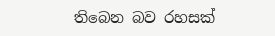තිබෙන බව රහසක්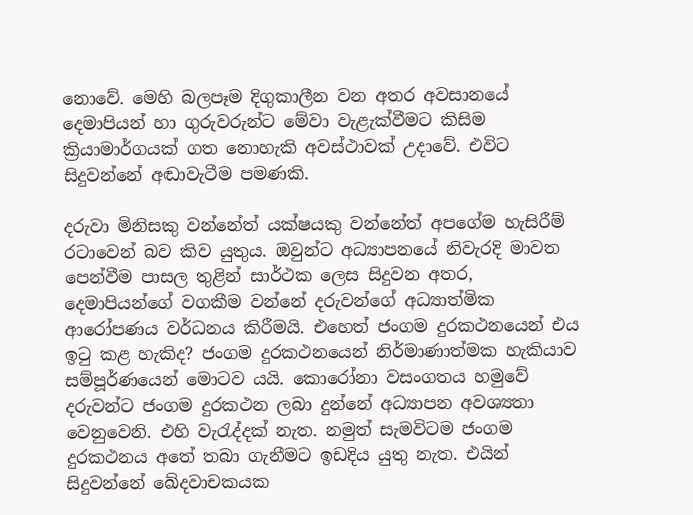නොවේ. මෙහි බලපෑම දිගුකාලීන වන අතර අවසානයේ දෙමාපියන් හා ගුරුවරුන්ට මේවා වැළැක්වීමට කිසිම ක්‍රියාමාර්ගයක් ගත නොහැකි අවස්ථාවක් උදාවේ. එවිට සිදුවන්නේ අඬාවැටීම පමණකි.

දරුවා මිනිසකු වන්නේත් යක්ෂයකු වන්නේත් අපගේම හැසිරීම් රටාවෙන් බව කිව යුතුය. ඔවුන්ට අධ්‍යාපනයේ නිවැරදි මාවත පෙන්වීම පාසල තුළින් සාර්ථක ලෙස සිදුවන අතර, දෙමාපියන්ගේ වගකීම වන්නේ දරුවන්ගේ අධ්‍යාත්මික ආරෝපණය වර්ධනය කිරීමයි. එහෙත් ජංගම දුරකථනයෙන් එය ඉටු කළ හැකිද? ජංගම දුරකථනයෙන් නිර්මාණාත්මක හැකියාව සම්පූර්ණයෙන් මොටව යයි. කොරෝනා වසංගතය හමුවේ දරුවන්ට ජංගම දුරකථන ලබා දුන්නේ අධ්‍යාපන අවශ්‍යතා වෙනුවෙනි. එහි වැරැද්දක් නැත. නමුත් සැමවිටම ජංගම දුරකථනය අතේ තබා ගැනීමට ඉඩදිය යුතු නැත. එයින් සිදුවන්නේ ඛේදවාචකයක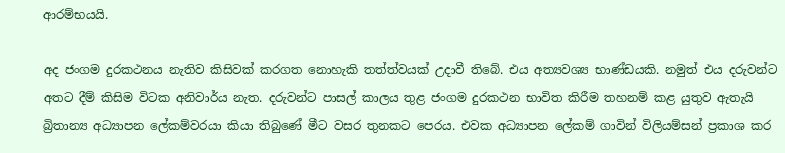ආරම්භයයි.

අද ජංගම දුරකථනය නැතිව කිසිවක් කරගත නොහැකි තත්ත්වයක් උදාවී තිබේ. එය අත්‍යවශ්‍ය භාණ්ඩයකි. නමුත් එය දරුවන්ට අතට දීම් කිසිම විටක අනිවාර්ය නැත. දරුවන්ට පාසල් කාලය තුළ ජංගම දුරකථන භාවිත කිරීම තහනම් කළ යුතුව ඇතැයි බ්‍රිතාන්‍ය අධ්‍යාපන ලේකම්වරයා කියා තිබුණේ මීට වසර තුනකට පෙරය. එවක අධ්‍යාපන ලේකම් ගාවින් විලියම්සන් ප්‍රකාශ කර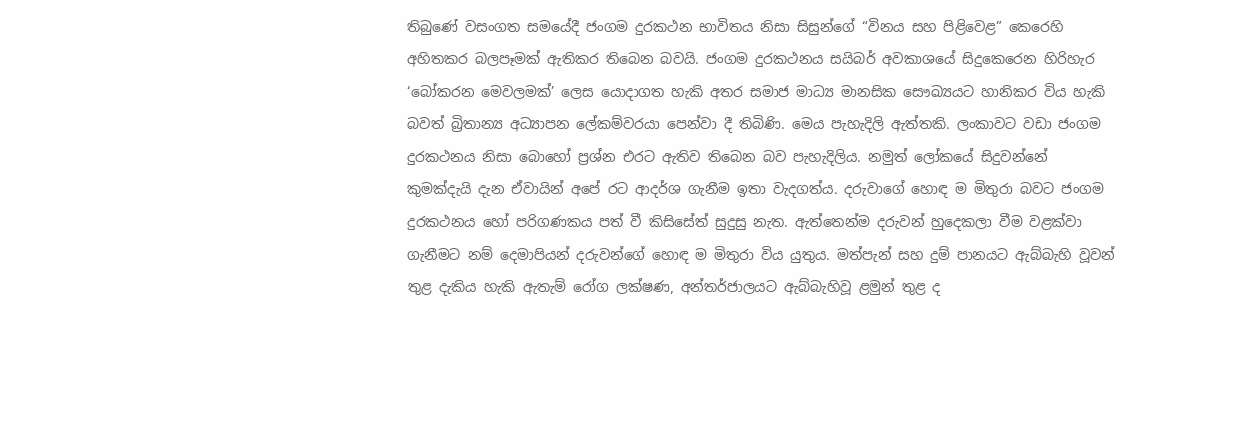තිබුණේ වසංගත සමයේදී ජංගම දුරකථන භාවිතය නිසා සිසුන්ගේ “විනය සහ පිළිවෙළ” කෙරෙහි අහිතකර බලපෑමක් ඇතිකර තිබෙන බවයි. ජංගම දුරකථනය සයිබර් අවකාශයේ සිදුකෙරෙන හිරිහැර ‘බෝකරන මෙවලමක්’ ලෙස යොදාගත හැකි අතර සමාජ මාධ්‍ය මානසික සෞඛ්‍යයට හානිකර විය හැකි බවත් බ්‍රිතාන්‍ය අධ්‍යාපන ලේකම්වරයා පෙන්වා දී තිබිණි. මෙය පැහැදිලි ඇත්තකි. ලංකාවට වඩා ජංගම දුරකථනය නිසා බොහෝ ප්‍රශ්න එරට ඇතිව තිබෙන බව පැහැදිලිය. නමුත් ලෝකයේ සිදුවන්නේ කුමක්දැයි දැන ඒවායින් අපේ රට ආදර්ශ ගැනීම ඉතා වැදගත්ය. දරුවාගේ හොඳ ම මිතුරා බවට ජංගම දුරකථනය හෝ පරිගණකය පත් වී කිසිසේත් සුදුසු නැත. ඇත්තෙන්ම දරුවන් හුදෙකලා වීම වළක්වා ගැනීමට නම් දෙමාපියන් දරුවන්ගේ හොඳ ම මිතුරා විය යුතුය. මත්පැන් සහ දුම් පානයට ඇබ්බැහි වූවන් තුළ දැකිය හැකි ඇතැම් රෝග ලක්ෂණ, අන්තර්ජාලයට ඇබ්බැහිවූ ළමුන් තුළ ද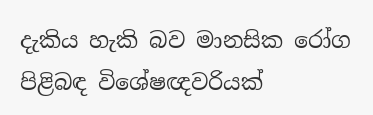දැකිය හැකි බව මානසික රෝග පිළිබඳ විශේෂඥවරියක්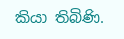කියා තිබිණි.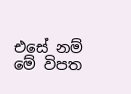එසේ නම් මේ විපත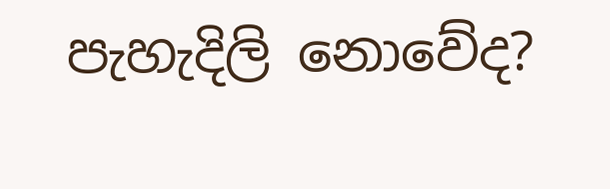පැහැදිලි නොවේද?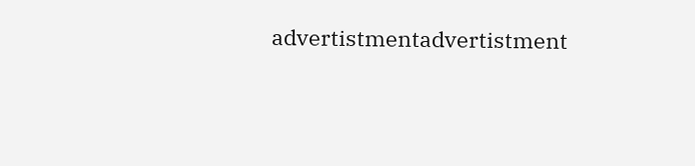advertistmentadvertistment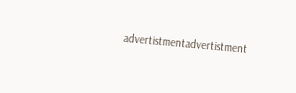advertistmentadvertistment